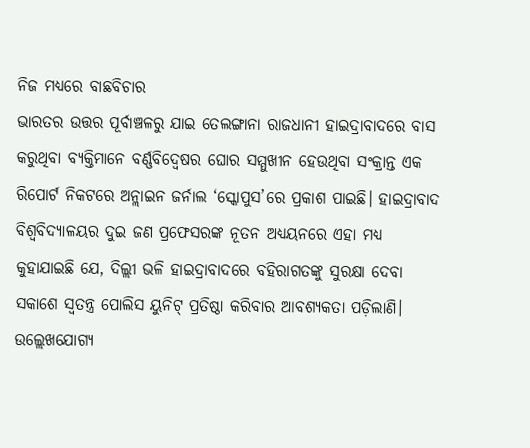ନିଜ ମଧ୍ୟରେ ବାଛବିଚାର
ଭାରତର ଉତ୍ତର ପୂର୍ବାଞ୍ଚଳରୁ ଯାଇ ତେଲଙ୍ଗାନା ରାଜଧାନୀ ହାଇଦ୍ରାବାଦରେ ବାସ କରୁଥିବା ବ୍ୟକ୍ତିମାନେ ବର୍ଣ୍ଣବିଦ୍ୱେଷର ଘୋର ସମ୍ମୁଖୀନ ହେଉଥିବା ସଂକ୍ରାନ୍ତ ଏକ ରିପୋର୍ଟ ନିକଟରେ ଅନ୍ଲାଇନ ଜର୍ନାଲ ‘ସ୍କୋପୁସ’ରେ ପ୍ରକାଶ ପାଇଛି। ହାଇଦ୍ରାବାଦ ବିଶ୍ୱବିଦ୍ୟାଳୟର ଦୁଇ ଜଣ ପ୍ରଫେସରଙ୍କ ନୂତନ ଅଧ୍ୟୟନରେ ଏହା ମଧ୍ୟ କୁହାଯାଇଛି ଯେ, ଦିଲ୍ଲୀ ଭଳି ହାଇଦ୍ରାବାଦରେ ବହିରାଗତଙ୍କୁ ସୁରକ୍ଷା ଦେବା ସକାଶେ ସ୍ବତନ୍ତ୍ର ପୋଲିସ ୟୁନିଟ୍ ପ୍ରତିଷ୍ଠା କରିବାର ଆବଶ୍ୟକତା ପଡ଼ିଲାଣି। ଉଲ୍ଲେଖଯୋଗ୍ୟ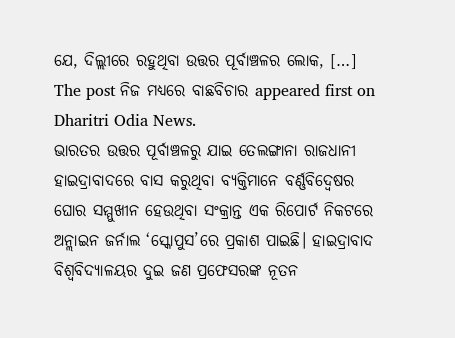ଯେ, ଦିଲ୍ଲୀରେ ରହୁଥିବା ଉତ୍ତର ପୂର୍ବାଞ୍ଚଳର ଲୋକ, […] The post ନିଜ ମଧ୍ୟରେ ବାଛବିଚାର appeared first on Dharitri Odia News.
ଭାରତର ଉତ୍ତର ପୂର୍ବାଞ୍ଚଳରୁ ଯାଇ ତେଲଙ୍ଗାନା ରାଜଧାନୀ ହାଇଦ୍ରାବାଦରେ ବାସ କରୁଥିବା ବ୍ୟକ୍ତିମାନେ ବର୍ଣ୍ଣବିଦ୍ୱେଷର ଘୋର ସମ୍ମୁଖୀନ ହେଉଥିବା ସଂକ୍ରାନ୍ତ ଏକ ରିପୋର୍ଟ ନିକଟରେ ଅନ୍ଲାଇନ ଜର୍ନାଲ ‘ସ୍କୋପୁସ’ରେ ପ୍ରକାଶ ପାଇଛି। ହାଇଦ୍ରାବାଦ ବିଶ୍ୱବିଦ୍ୟାଳୟର ଦୁଇ ଜଣ ପ୍ରଫେସରଙ୍କ ନୂତନ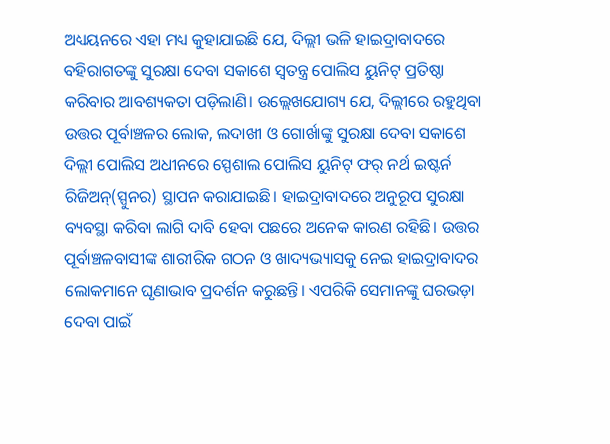ଅଧ୍ୟୟନରେ ଏହା ମଧ୍ୟ କୁହାଯାଇଛି ଯେ, ଦିଲ୍ଲୀ ଭଳି ହାଇଦ୍ରାବାଦରେ ବହିରାଗତଙ୍କୁ ସୁରକ୍ଷା ଦେବା ସକାଶେ ସ୍ବତନ୍ତ୍ର ପୋଲିସ ୟୁନିଟ୍ ପ୍ରତିଷ୍ଠା କରିବାର ଆବଶ୍ୟକତା ପଡ଼ିଲାଣି। ଉଲ୍ଲେଖଯୋଗ୍ୟ ଯେ, ଦିଲ୍ଲୀରେ ରହୁଥିବା ଉତ୍ତର ପୂର୍ବାଞ୍ଚଳର ଲୋକ, ଲଦାଖୀ ଓ ଗୋର୍ଖାଙ୍କୁ ସୁରକ୍ଷା ଦେବା ସକାଶେ ଦିଲ୍ଲୀ ପୋଲିସ ଅଧୀନରେ ସ୍ପେଶାଲ ପୋଲିସ ୟୁନିଟ୍ ଫର୍ ନର୍ଥ ଇଷ୍ଟର୍ନ ରିଜିଅନ୍(ସ୍ପୁନର) ସ୍ଥାପନ କରାଯାଇଛି। ହାଇଦ୍ରାବାଦରେ ଅନୁରୂପ ସୁରକ୍ଷା ବ୍ୟବସ୍ଥା କରିବା ଲାଗି ଦାବି ହେବା ପଛରେ ଅନେକ କାରଣ ରହିଛି। ଉତ୍ତର ପୂର୍ବାଞ୍ଚଳବାସୀଙ୍କ ଶାରୀରିକ ଗଠନ ଓ ଖାଦ୍ୟଭ୍ୟାସକୁ ନେଇ ହାଇଦ୍ରାବାଦର ଲୋକମାନେ ଘୃଣାଭାବ ପ୍ରଦର୍ଶନ କରୁଛନ୍ତି। ଏପରିକି ସେମାନଙ୍କୁ ଘରଭଡ଼ା ଦେବା ପାଇଁ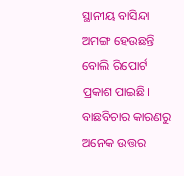ସ୍ଥାନୀୟ ବାସିନ୍ଦା ଅମଙ୍ଗ ହେଉଛନ୍ତି ବୋଲି ରିପୋର୍ଟ ପ୍ରକାଶ ପାଇଛି। ବାଛବିଚାର କାରଣରୁ ଅନେକ ଉତ୍ତର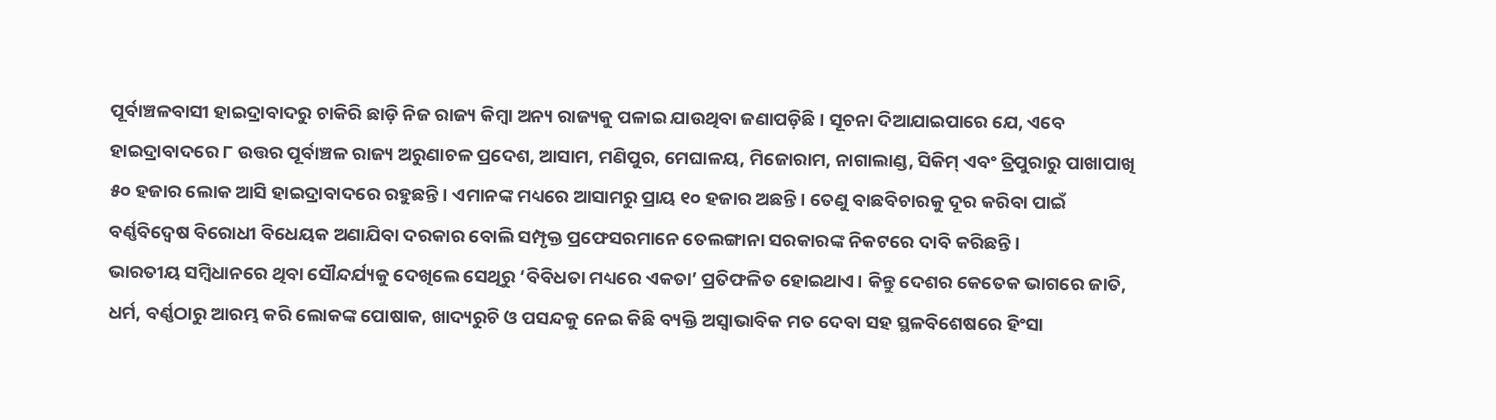ପୂର୍ବାଞ୍ଚଳବାସୀ ହାଇଦ୍ରାବାଦରୁ ଚାକିରି ଛାଡ଼ି ନିଜ ରାଜ୍ୟ କିମ୍ବା ଅନ୍ୟ ରାଜ୍ୟକୁ ପଳାଇ ଯାଉଥିବା ଜଣାପଡ଼ିଛି। ସୂଚନା ଦିଆଯାଇପାରେ ଯେ, ଏବେ ହାଇଦ୍ରାବାଦରେ ୮ ଉତ୍ତର ପୂର୍ବାଞ୍ଚଳ ରାଜ୍ୟ ଅରୁଣାଚଳ ପ୍ରଦେଶ, ଆସାମ, ମଣିପୁର, ମେଘାଳୟ, ମିଜୋରାମ, ନାଗାଲାଣ୍ଡ, ସିକିମ୍ ଏବଂ ତ୍ରିପୁରାରୁ ପାଖାପାଖି ୫୦ ହଜାର ଲୋକ ଆସି ହାଇଦ୍ରାବାଦରେ ରହୁଛନ୍ତି। ଏମାନଙ୍କ ମଧ୍ୟରେ ଆସାମରୁ ପ୍ରାୟ ୧୦ ହଜାର ଅଛନ୍ତି। ତେଣୁ ବାଛବିଚାରକୁ ଦୂର କରିବା ପାଇଁ ବର୍ଣ୍ଣବିଦ୍ୱେଷ ବିରୋଧୀ ବିଧେୟକ ଅଣାଯିବା ଦରକାର ବୋଲି ସମ୍ପୃକ୍ତ ପ୍ରଫେସରମାନେ ତେଲଙ୍ଗାନା ସରକାରଙ୍କ ନିକଟରେ ଦାବି କରିଛନ୍ତି।
ଭାରତୀୟ ସମ୍ବିଧାନରେ ଥିବା ସୌନ୍ଦର୍ଯ୍ୟକୁ ଦେଖିଲେ ସେଥିରୁ ‘ବିବିଧତା ମଧ୍ୟରେ ଏକତା’ ପ୍ରତିଫଳିତ ହୋଇଥାଏ। କିନ୍ତୁ ଦେଶର କେତେକ ଭାଗରେ ଜାତି, ଧର୍ମ, ବର୍ଣ୍ଣଠାରୁ ଆରମ୍ଭ କରି ଲୋକଙ୍କ ପୋଷାକ, ଖାଦ୍ୟରୁଚି ଓ ପସନ୍ଦକୁ ନେଇ କିଛି ବ୍ୟକ୍ତି ଅସ୍ବାଭାବିକ ମତ ଦେବା ସହ ସ୍ଥଳବିଶେଷରେ ହିଂସା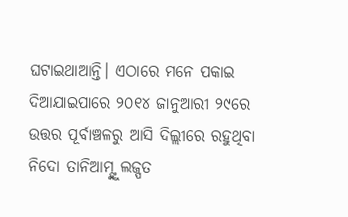ଘଟାଇଥାଆନ୍ତି। ଏଠାରେ ମନେ ପକାଇ ଦିଆଯାଇପାରେ ୨୦୧୪ ଜାନୁଆରୀ ୨୯ରେ ଉତ୍ତର ପୂର୍ବାଞ୍ଚଳରୁ ଆସି ଦିଲ୍ଲୀରେ ରହୁଥିବା ନିଦୋ ତାନିଆମ୍ଙ୍କୁ ଲଜ୍ପତ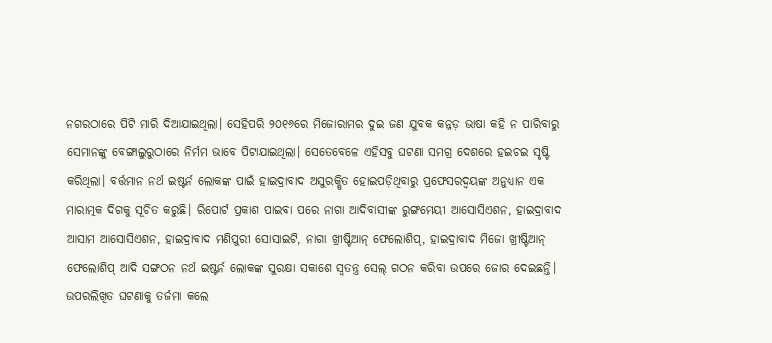ନଗରଠାରେ ପିଟି ମାରି ଦିଆଯାଇଥିଲା। ସେହିପରି ୨୦୧୬ରେ ମିଜୋରାମର ଦୁଇ ଜଣ ଯୁବକ କନ୍ନଡ଼ ଭାଷା କହି ନ ପାରିବାରୁ ସେମାନଙ୍କୁ ବେଙ୍ଗାଲୁରୁଠାରେ ନିର୍ମମ ଭାବେ ପିଟାଯାଇଥିଲା। ସେତେବେଳେ ଏହିସବୁ ଘଟଣା ସମଗ୍ର ଦେଶରେ ହଇଚଇ ସୃଷ୍ଟି କରିଥିଲା। ବର୍ତ୍ତମାନ ନର୍ଥ ଇଷ୍ଟର୍ନ ଲୋକଙ୍କ ପାଇଁ ହାଇଦ୍ରାବାଦ ଅସୁରକ୍ଷିତ ହୋଇପଡ଼ିଥିବାରୁ ପ୍ରଫେସରଦ୍ୱୟଙ୍କ ଅନୁଧ୍ୟାନ ଏକ ମାରାତ୍ମକ ଦିଗକୁ ସୂଚିତ କରୁଛି। ରିପୋର୍ଟ ପ୍ରକାଶ ପାଇବା ପରେ ନାଗା ଆଦିବାସୀଙ୍କ ରୁଙ୍ଗମେୟୀ ଆସୋସିଏଶନ, ହାଇଦ୍ରାବାଦ ଆସାମ ଆସୋସିଏଶନ, ହାଇଦ୍ରାବାଦ ମଣିପୁରୀ ସୋସାଇଟି, ନାଗା ଖ୍ରୀଷ୍ଟିଆନ୍ ଫେଲୋଶିପ୍, ହାଇଦ୍ରାବାଦ ମିଜୋ ଖ୍ରୀଷ୍ଟିଆନ୍ ଫେଲୋଶିପ୍ ଆଦି ସଙ୍ଗଠନ ନର୍ଥ ଇଷ୍ଟର୍ନ ଲୋକଙ୍କ ସୁରକ୍ଷା ସକାଶେ ସ୍ବତନ୍ତ୍ର ସେଲ୍ ଗଠନ କରିବା ଉପରେ ଜୋର ଦେଇଛନ୍ତି।
ଉପରଲିଖିତ ଘଟଣାକୁ ତର୍ଜମା କଲେ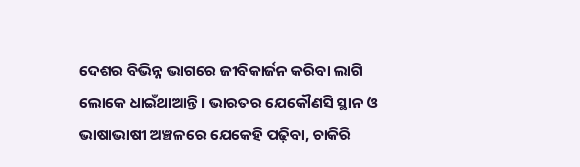ଦେଶର ବିଭିନ୍ନ ଭାଗରେ ଜୀବିକାର୍ଜନ କରିବା ଲାଗି ଲୋକେ ଧାଇଁଥାଆନ୍ତି। ଭାରତର ଯେକୌଣସି ସ୍ଥାନ ଓ ଭାଷାଭାଷୀ ଅଞ୍ଚଳରେ ଯେକେହି ପଢ଼ିବା, ଚାକିରି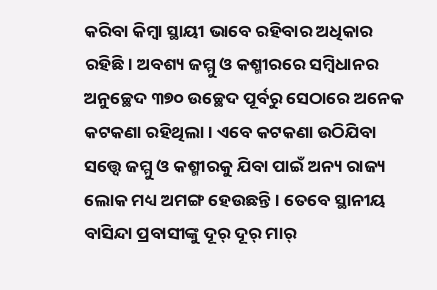କରିବା କିମ୍ବା ସ୍ଥାୟୀ ଭାବେ ରହିବାର ଅଧିକାର ରହିଛି। ଅବଶ୍ୟ ଜମ୍ମୁ ଓ କଶ୍ମୀରରେ ସମ୍ବିଧାନର ଅନୁଚ୍ଛେଦ ୩୭୦ ଉଚ୍ଛେଦ ପୂର୍ବରୁ ସେଠାରେ ଅନେକ କଟକଣା ରହିଥିଲା। ଏବେ କଟକଣା ଉଠିଯିବା ସତ୍ତ୍ୱେ ଜମ୍ମୁ ଓ କଶ୍ମୀରକୁ ଯିବା ପାଇଁ ଅନ୍ୟ ରାଜ୍ୟ ଲୋକ ମଧ୍ୟ ଅମଙ୍ଗ ହେଉଛନ୍ତି। ତେବେ ସ୍ଥାନୀୟ ବାସିନ୍ଦା ପ୍ରବାସୀଙ୍କୁ ଦୂର୍ ଦୂର୍ ମାର୍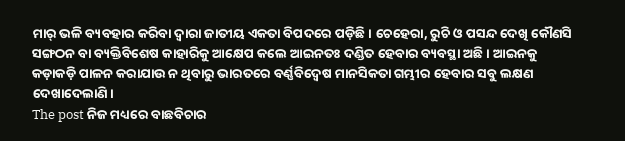ମାର୍ ଭଳି ବ୍ୟବହାର କରିବା ଦ୍ୱାରା ଜାତୀୟ ଏକତା ବିପଦରେ ପଡ଼ିଛି। ଚେହେରା, ରୁଚି ଓ ପସନ୍ଦ ଦେଖି କୌଣସି ସଙ୍ଗଠନ ବା ବ୍ୟକ୍ତିବିଶେଷ କାହାରିକୁ ଆକ୍ଷେପ କଲେ ଆଇନତଃ ଦଣ୍ଡିତ ହେବାର ବ୍ୟବସ୍ଥା ଅଛି। ଆଇନକୁ କଡ଼ାକଡ଼ି ପାଳନ କରାଯାଉ ନ ଥିବାରୁ ଭାରତରେ ବର୍ଣ୍ଣବିଦ୍ୱେଷ ମାନସିକତା ଗମ୍ଭୀର ହେବାର ସବୁ ଲକ୍ଷଣ ଦେଖାଦେଲାଣି।
The post ନିଜ ମଧ୍ୟରେ ବାଛବିଚାର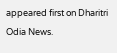appeared first on Dharitri Odia News.